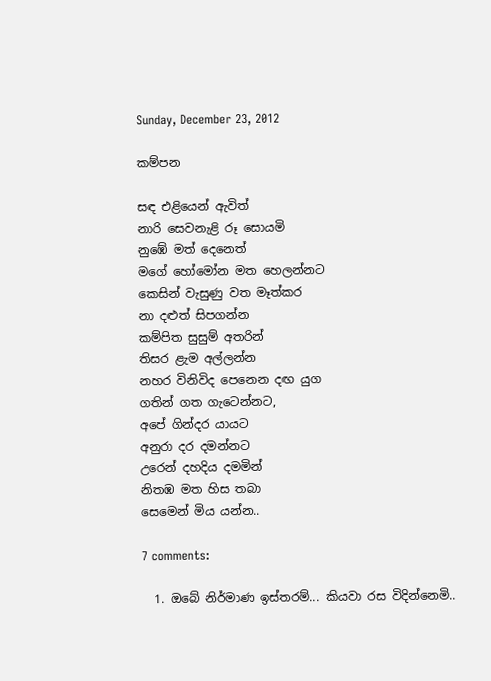Sunday, December 23, 2012

කම්පන

සඳ එළියෙන් ඇවිත්
නාරි සෙවනැළි රූ සොයමි
නුඹේ මත් දෙනෙත්
මගේ හෝමෝන මත හෙලන්නට
කෙසින් වැසුණු වත මෑත්කර
නා දළුත් සිපගන්න
කම්පිත සුසුම් අතරින්
තිසර ළැම අල්ලන්න
නහර විනිවිද පෙනෙන දඟ යුග
ගතින් ගත ගැටෙන්නට,
අපේ ගින්දර යායට
අනුරා දර දමන්නට
උරෙන් දහදිය දමමින්
නිතඹ මත හිස තබා
සෙමෙන් මිය යන්න..

7 comments:

  1. ඔබේ නිර්මාණ ඉස්තරම්... කියවා රස විදින්නෙමි..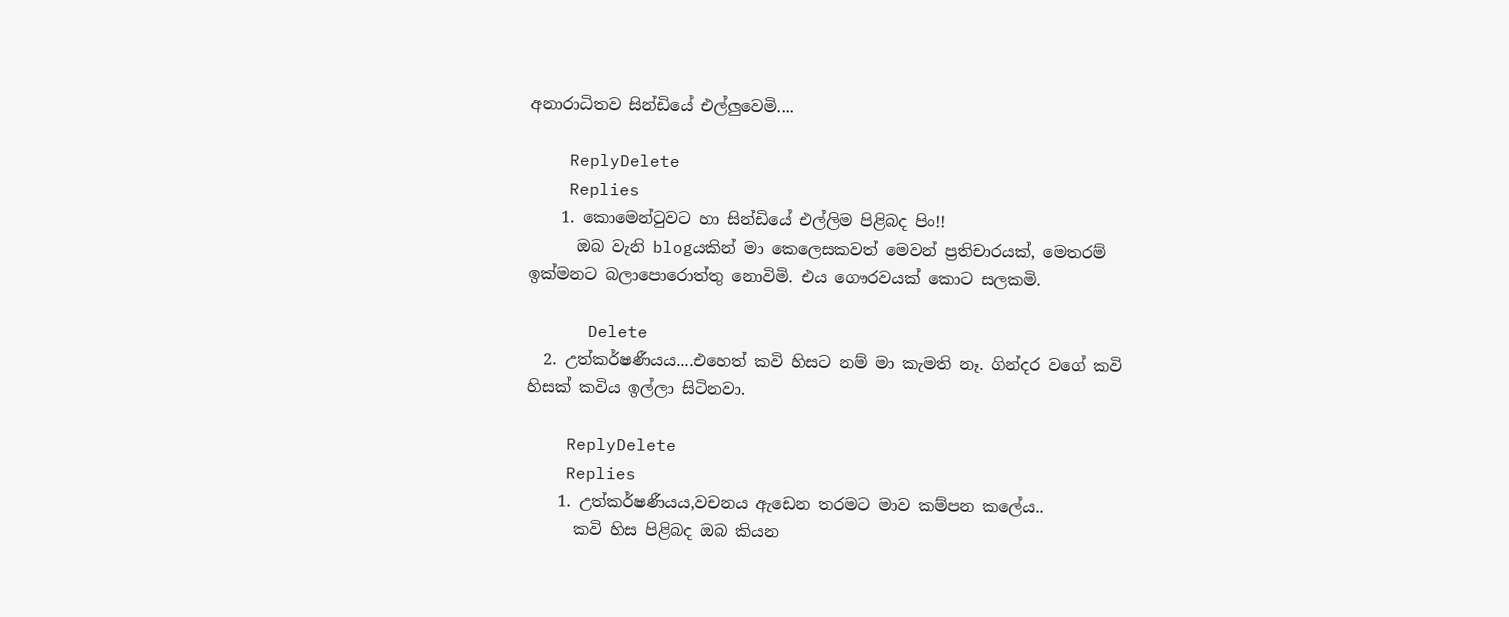අනාරාධිතව සින්ඩියේ එල්ලුවෙමි....

    ReplyDelete
    Replies
    1. කොමෙන්ටුවට හා සින්ඩියේ එල්ලිම පිළිබද පිං!!
      ඔබ වැනි blogයකින් මා කෙලෙසකවත් මෙවන් ප්‍රතිචාරයක්, මෙතරම් ඉක්මනට බලාපොරොත්තු නොවිමි. එය ගෞරවයක් කොට සලකමි.

      Delete
  2. උත්කර්ෂණීයය....එහෙත් කවි හිසට නම් මා කැමති නෑ. ගින්දර වගේ කවි හිසක් කවිය ඉල්ලා සිටිනවා.

    ReplyDelete
    Replies
    1. උත්කර්ෂණීයය,වචනය ඇඩෙන තරමට මාව කම්පන කලේය..
      කවි හිස පිළිබද ඔබ කියන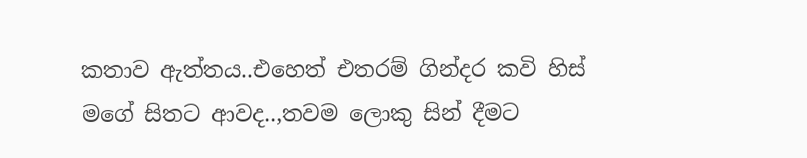කතාව ඇත්තය..එහෙත් එතරම් ගින්දර කවි හිස් මගේ සිතට ආවද..,තවම ලොකු සින් දීමට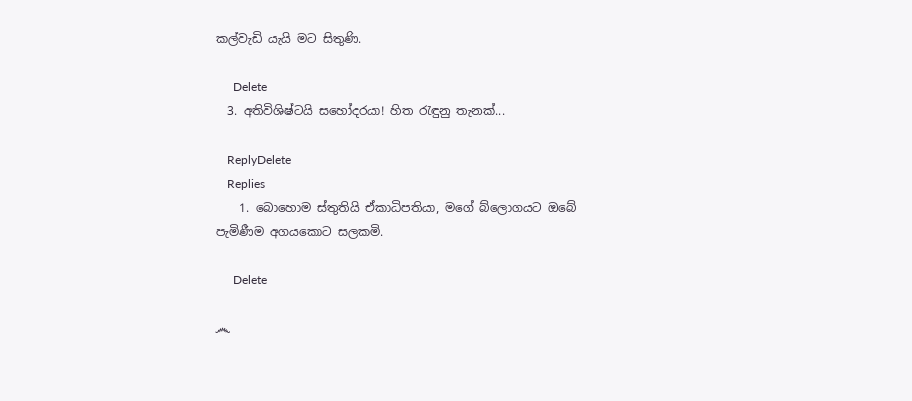කල්වැඩි යැයි මට සිතුණි.

      Delete
  3. අතිවිශිෂ්ටයි සහෝදරයා! හිත රැඳුනු තැනක්...

    ReplyDelete
    Replies
    1. බොහොම ස්තුතියි ඒකාධිපතියා, මගේ බ්ලොගයට ඔබේ පැමිණීම අගයකොට සලකමි.

      Delete

෴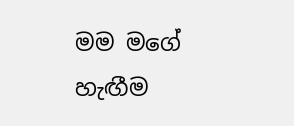මම මගේ හැඟීම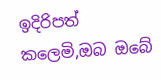ඉදිරිපත් කලෙමි,ඔබ ඔබේ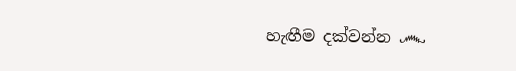හැඟීම දක්වන්න ෴